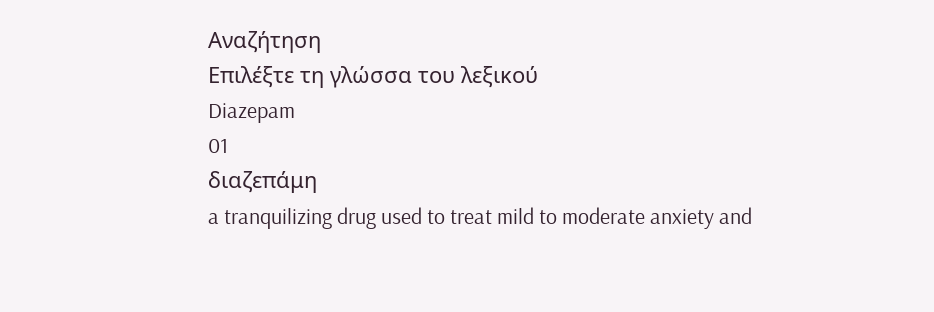Αναζήτηση
Επιλέξτε τη γλώσσα του λεξικού
Diazepam
01
διαζεπάμη
a tranquilizing drug used to treat mild to moderate anxiety and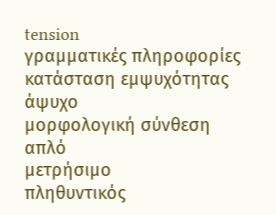tension
γραμματικές πληροφορίες
κατάσταση εμψυχότητας
άψυχο
μορφολογική σύνθεση
απλό
μετρήσιμο
πληθυντικός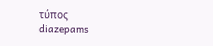τύπος
diazepams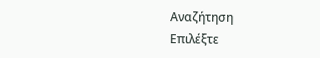Αναζήτηση
Επιλέξτε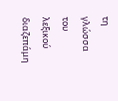τη γλώσσα του λεξικού
διαζεπάμη